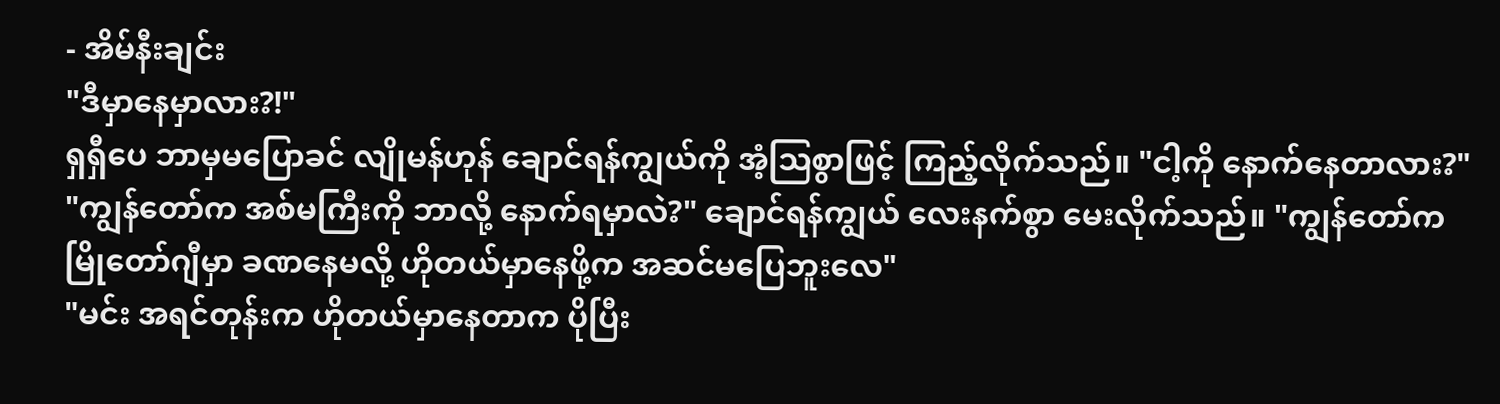- အိမ်နီးချင်း
"ဒီမှာနေမှာလား?!"
ရှရှီပေ ဘာမှမပြောခင် လျိုမန်ဟုန် ချောင်ရန်ကျွယ်ကို အံ့ဩစွာဖြင့် ကြည့်လိုက်သည်။ "ငါ့ကို နောက်နေတာလား?"
"ကျွန်တော်က အစ်မကြီးကို ဘာလို့ နောက်ရမှာလဲ?" ချောင်ရန်ကျွယ် လေးနက်စွာ မေးလိုက်သည်။ "ကျွန်တော်က မြိုတော်ဂျီမှာ ခဏနေမလို့ ဟိုတယ်မှာနေဖို့က အဆင်မပြေဘူးလေ"
"မင်း အရင်တုန်းက ဟိုတယ်မှာနေတာက ပိုပြီး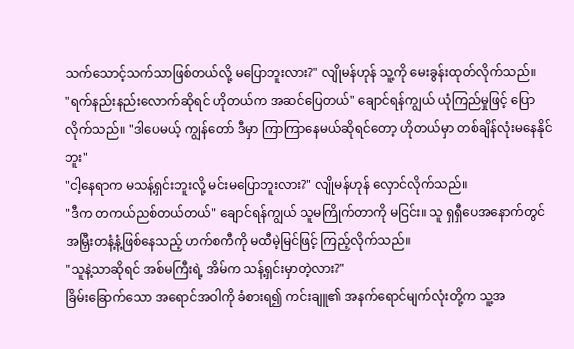သက်သောင့်သက်သာဖြစ်တယ်လို့ မပြောဘူးလား?" လျိုမန်ဟုန် သူ့ကို မေးခွန်းထုတ်လိုက်သည်။
"ရက်နည်းနည်းလောက်ဆိုရင် ဟိုတယ်က အဆင်ပြေတယ်" ချောင်ရန်ကျွယ် ယုံကြည်မှုဖြင့် ပြောလိုက်သည်။ "ဒါပေမယ့် ကျွန်တော် ဒီမှာ ကြာကြာနေမယ်ဆိုရင်တော့ ဟိုတယ်မှာ တစ်ချိန်လုံးမနေနိုင်ဘူး"
"ငါ့နေရာက မသန့်ရှင်းဘူးလို့ မင်းမပြောဘူးလား?" လျိုမန်ဟုန် လှောင်လိုက်သည်။
"ဒီက တကယ်ညစ်တယ်တယ်" ချောင်ရန်ကျွယ် သူမကြိုက်တာကို မငြင်း။ သူ ရှရှီပေအနောက်တွင် အမြှီးတနံ့နံ့ဖြစ်နေသည့် ဟက်စကီကို မထီမဲ့မြင်ဖြင့် ကြည့်လိုက်သည်။
"သူနဲ့သာဆိုရင် အစ်မကြီးရဲ့ အိမ်က သန့်ရှင်းမှာတဲ့လား?"
ခြိမ်းခြောက်သော အရောင်အဝါကို ခံစားရ၍ ကင်းချူ၏ အနက်ရောင်မျက်လုံးတို့က သူ့အ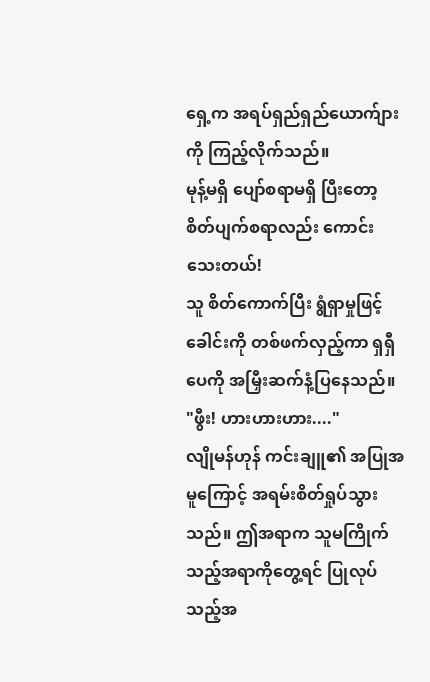ရှေ့က အရပ်ရှည်ရှည်ယောက်ျားကို ကြည့်လိုက်သည်။
မုန့်မရှိ ပျော်စရာမရှိ ပြီးတော့ စိတ်ပျက်စရာလည်း ကောင်းသေးတယ်!
သူ စိတ်ကောက်ပြီး ရွံရှာမှုဖြင့် ခေါင်းကို တစ်ဖက်လှည့်ကာ ရှရှီပေကို အမြှီးဆက်နံ့ပြနေသည်။
"ဖွီး! ဟားဟားဟား...."
လျိုမန်ဟုန် ကင်းချူ၏ အပြုအမူကြောင့် အရမ်းစိတ်ရှုပ်သွားသည်။ ဤအရာက သူမကြိုက်သည့်အရာကိုတွေ့ရင် ပြုလုပ်သည့်အ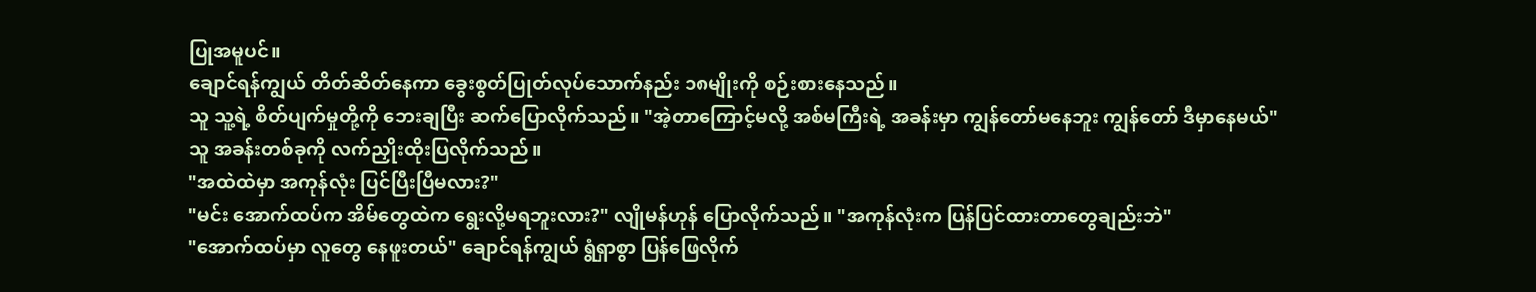ပြုအမူပင်။
ချောင်ရန်ကျွယ် တိတ်ဆိတ်နေကာ ခွေးစွတ်ပြုတ်လုပ်သောက်နည်း ၁၈မျိုးကို စဉ်းစားနေသည်။
သူ သူ့ရဲ့ စိတ်ပျက်မှုတို့ကို ဘေးချပြီး ဆက်ပြောလိုက်သည်။ "အဲ့တာကြောင့်မလို့ အစ်မကြီးရဲ့ အခန်းမှာ ကျွန်တော်မနေဘူး ကျွန်တော် ဒီမှာနေမယ်"
သူ အခန်းတစ်ခုကို လက်ညှိုးထိုးပြလိုက်သည်။
"အထဲထဲမှာ အကုန်လုံး ပြင်ပြီးပြီမလား?"
"မင်း အောက်ထပ်က အိမ်တွေထဲက ရွေးလို့မရဘူးလား?" လျိုမန်ဟုန် ပြောလိုက်သည်။ "အကုန်လုံးက ပြန်ပြင်ထားတာတွေချည်းဘဲ"
"အောက်ထပ်မှာ လူတွေ နေဖူးတယ်" ချောင်ရန်ကျွယ် ရွံရှာစွာ ပြန်ဖြေလိုက်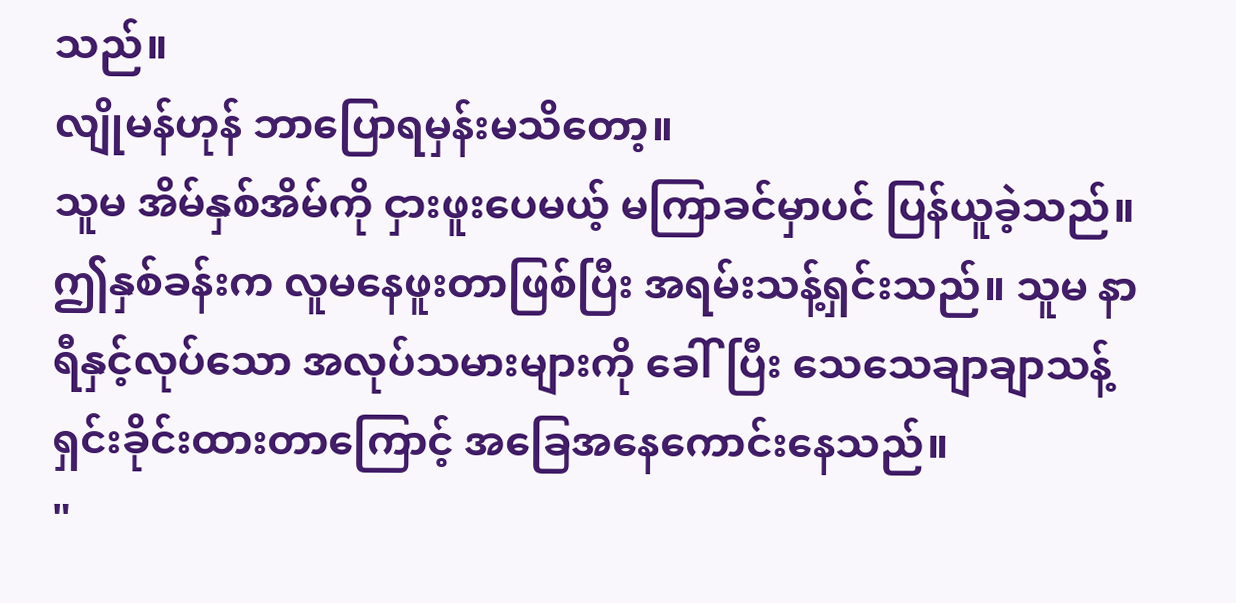သည်။
လျိုမန်ဟုန် ဘာပြောရမှန်းမသိတော့။
သူမ အိမ်နှစ်အိမ်ကို ငှားဖူးပေမယ့် မကြာခင်မှာပင် ပြန်ယူခဲ့သည်။
ဤနှစ်ခန်းက လူမနေဖူးတာဖြစ်ပြီး အရမ်းသန့်ရှင်းသည်။ သူမ နာရီနှင့်လုပ်သော အလုပ်သမားများကို ခေါ်ပြီး သေသေချာချာသန့်ရှင်းခိုင်းထားတာကြောင့် အခြေအနေကောင်းနေသည်။
"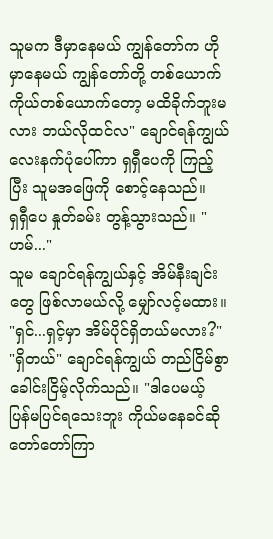သူမက ဒီမှာနေမယ် ကျွန်တော်က ဟိုမှာနေမယ် ကျွန်တော်တို့ တစ်ယောက်ကိုယ်တစ်ယောက်တော့ မထိခိုက်ဘူးမလား ဘယ်လိုထင်လ" ချောင်ရန်ကျွယ် လေးနက်ပုံပေါ်ကာ ရှရှီပေကို ကြည့်ပြီး သူမအဖြေကို စောင့်နေသည်။
ရှရှီပေ နှုတ်ခမ်း တွန့်သွားသည်။ "ဟမ်..."
သူမ ချောင်ရန်ကျွယ်နှင့် အိမ်နီးချင်းတွေ ဖြစ်လာမယ်လို့ မျှော်လင့်မထား။
"ရှင်...ရှင့်မှာ အိမ်ပိုင်ရှိတယ်မလား?"
"ရှိတယ်" ချောင်ရန်ကျွယ် တည်ငြိမ်စွာ ခေါင်းငြိမ့်လိုက်သည်။ "ဒါပေမယ့် ပြန်မပြင်ရသေးဘူး ကိုယ်မနေခင်ဆို တော်တော်ကြာ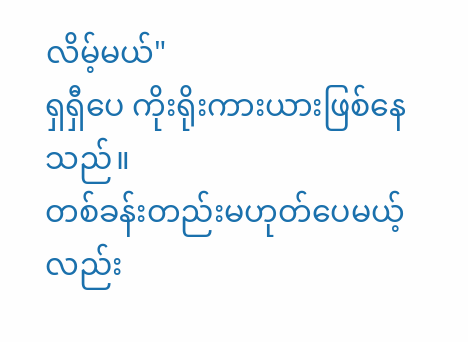လိမ့်မယ်"
ရှရှီပေ ကိုးရိုးကားယားဖြစ်နေသည်။
တစ်ခန်းတည်းမဟုတ်ပေမယ့်လည်း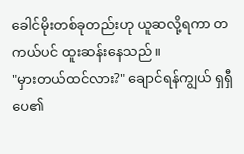ခေါင်မိုးတစ်ခုတည်းဟု ယူဆလို့ရကာ တကယ်ပင် ထူးဆန်းနေသည်။
"မှားတယ်ထင်လား?" ချောင်ရန်ကျွယ် ရှရှီပေ၏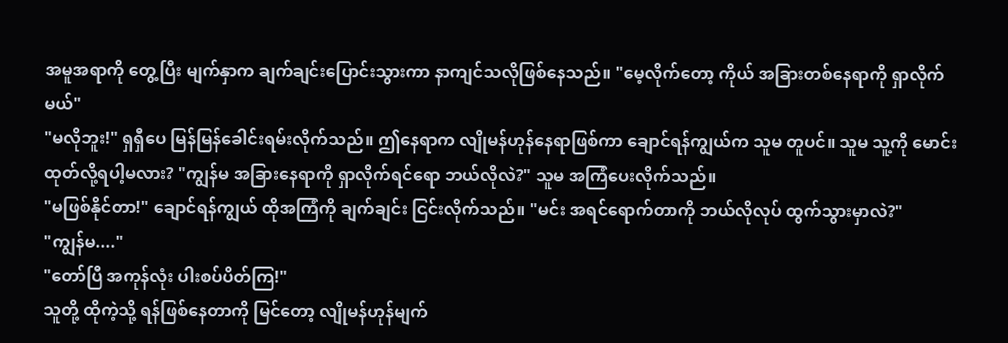အမူအရာကို တွေ့ပြီး မျက်နှာက ချက်ချင်းပြောင်းသွားကာ နာကျင်သလိုဖြစ်နေသည်။ "မေ့လိုက်တော့ ကိုယ် အခြားတစ်နေရာကို ရှာလိုက်မယ်"
"မလိုဘူး!" ရှရှီပေ မြန်မြန်ခေါင်းရမ်းလိုက်သည်။ ဤနေရာက လျိုမန်ဟုန်နေရာဖြစ်ကာ ချောင်ရန်ကျွယ်က သူမ တူပင်။ သူမ သူ့ကို မောင်းထုတ်လို့ရပါ့မလား? "ကျွန်မ အခြားနေရာကို ရှာလိုက်ရင်ရော ဘယ်လိုလဲ?" သူမ အကြံပေးလိုက်သည်။
"မဖြစ်နိုင်တာ!" ချောင်ရန်ကျွယ် ထိုအကြံကို ချက်ချင်း ငြင်းလိုက်သည်။ "မင်း အရင်ရောက်တာကို ဘယ်လိုလုပ် ထွက်သွားမှာလဲ?"
"ကျွန်မ...."
"တော်ပြီ အကုန်လုံး ပါးစပ်ပိတ်ကြ!"
သူတို့ ထိုကဲ့သို့ ရန်ဖြစ်နေတာကို မြင်တော့ လျိုမန်ဟုန်မျက်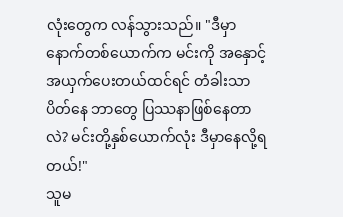လုံးတွေက လန်သွားသည်။ "ဒီမှာ နောက်တစ်ယောက်က မင်းကို အနှောင့်အယှက်ပေးတယ်ထင်ရင် တံခါးသာပိတ်နေ ဘာတွေ ပြဿနာဖြစ်နေတာလဲ? မင်းတို့နှစ်ယောက်လုံး ဒီမှာနေလို့ရတယ်!"
သူမ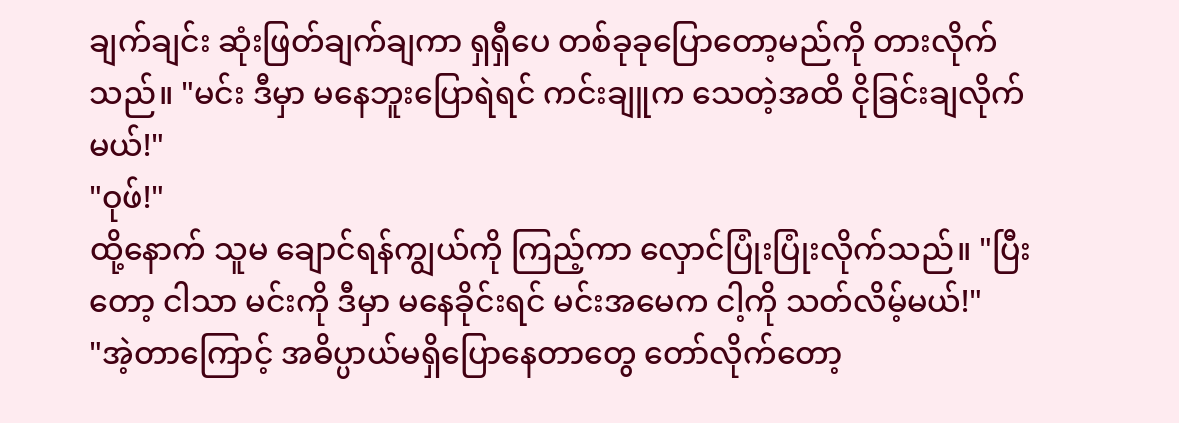ချက်ချင်း ဆုံးဖြတ်ချက်ချကာ ရှရှီပေ တစ်ခုခုပြောတော့မည်ကို တားလိုက်သည်။ "မင်း ဒီမှာ မနေဘူးပြောရဲရင် ကင်းချူက သေတဲ့အထိ ငိုခြင်းချလိုက်မယ်!"
"ဝုဖ်!"
ထို့နောက် သူမ ချောင်ရန်ကျွယ်ကို ကြည့်ကာ လှောင်ပြုံးပြုံးလိုက်သည်။ "ပြီးတော့ ငါသာ မင်းကို ဒီမှာ မနေခိုင်းရင် မင်းအမေက ငါ့ကို သတ်လိမ့်မယ်!"
"အဲ့တာကြောင့် အဓိပ္ပာယ်မရှိပြောနေတာတွေ တော်လိုက်တော့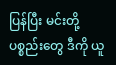ပြန်ပြီး မင်းတို့ ပစ္စည်းတွေ ဒီကို ယူ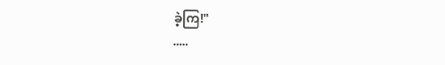ခဲ့ကြ!"
.....